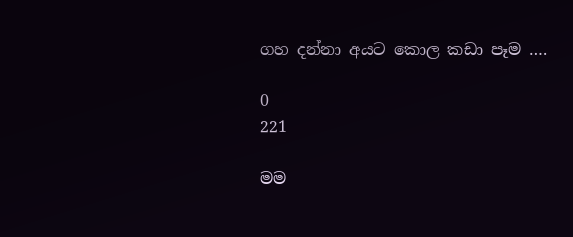ගහ දන්නා අයට කොල කඩා පෑම ….

0
221

මම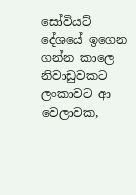සෝවියට් දේශයේ ඉගෙන ගන්න කාලෙ නිවාඩුවකට ලංකාවට ආ වෙලාවක,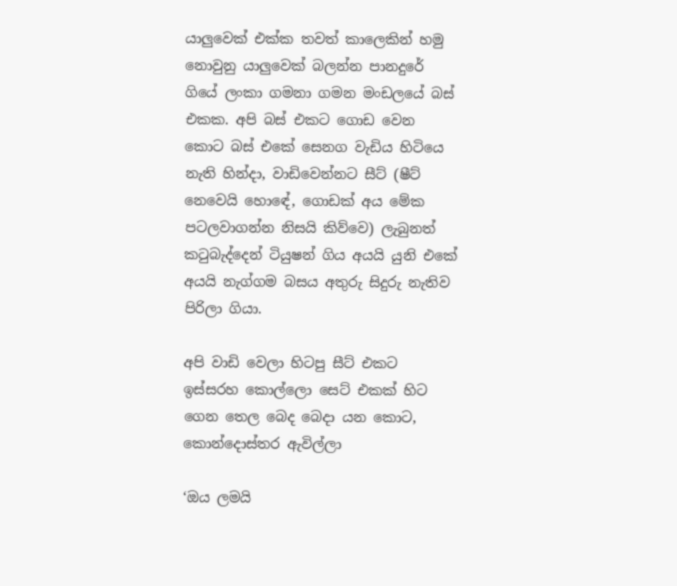යාලුවෙක් එක්ක තවත් කාලෙකින් හමු නොවුනු යාලුවෙක් බලන්න පානදුරේ ගියේ ලංකා ගමනා ගමන මංඩලයේ බස් එකක. අපි බස් එකට ගොඩ වෙන කොට බස් එකේ සෙනග වැඩිය හිටියෙ නැති හින්දා, වාඩිවෙන්නට සීට් (ෂීට් නෙවෙයි හොඳේ, ගොඩක් අය මේක පටලවාගන්න නිසයි කිව්වෙ) ලැබුනත්‍ කටුබැද්දෙන් ටියුෂන් ගිය අයයි යුනි එකේ අයයි නැග්ගම බසය අතුරු සිදුරු නැතිව පිරිලා ගියා.

අපි වාඩි වෙලා හිටපු සීට් එකට ඉස්සරහ කොල්ලො සෙට් එකක් හිට ගෙන තෙල බෙද බෙදා යන කොට, කොන්දොස්තර ඇවිල්ලා

‘ඔය ලමයි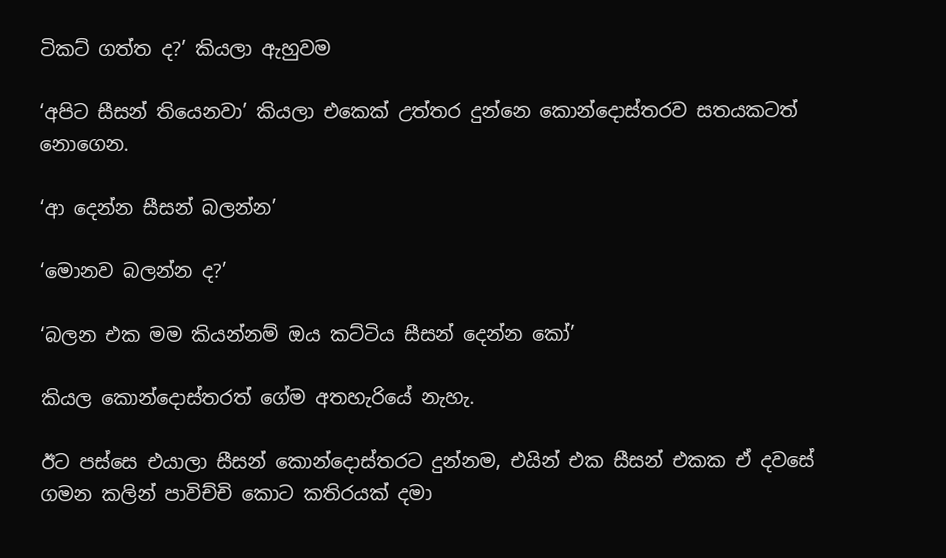ටිකට් ගත්ත ද?’ කියලා ඇහුවම

‘අපිට සීසන් තියෙනවා’ කියලා එකෙක් උත්තර දුන්නෙ කොන්දොස්තරව සතයකටත් නොගෙන.

‘ආ දෙන්න සීසන් බලන්න’

‘මොනව බලන්න ද?’

‘බලන එක මම කියන්නම් ඔය කට්ටිය සීසන් දෙන්න කෝ’

කියල කොන්දොස්තරත් ගේම අතහැරියේ නැහැ.

ඊට පස්සෙ එයාලා සීසන් කොන්දොස්තරට දුන්නම, එයින් එක සීසන් එකක ඒ දවසේ ගමන කලින් පාවිච්චි කොට කතිරයක් දමා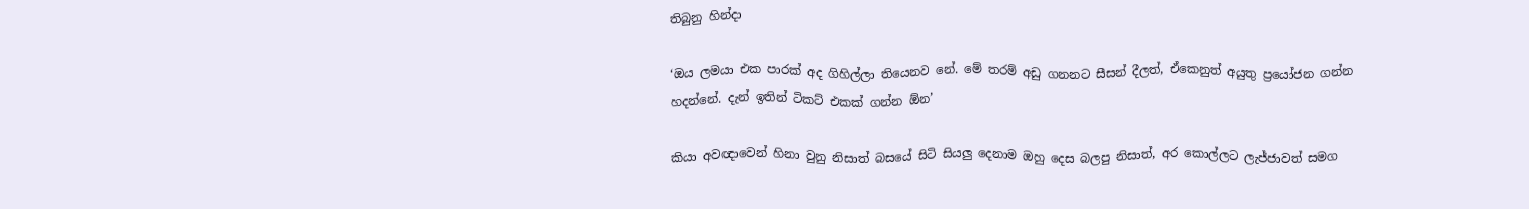තිබුනු හින්දා

‘ඔය ලමයා එක පාරක් අද ගිහිල්ලා තියෙනව නේ. මේ තරම් අඩු ගනනට සීසන් දීලත්, ඒකෙනුත් අයුතු ප්‍රයෝජන ගන්න හදන්නේ. දැන් ඉතින් ටිකට් එකක් ගන්න ඕන’

කියා අවඥාවෙන් හිනා වුනු නිසාත් බසයේ සිටි සියලු දෙනාම ඔහු දෙස බලපු නිසාත්, අර කොල්ලට ලැජ්ජාවත් සමග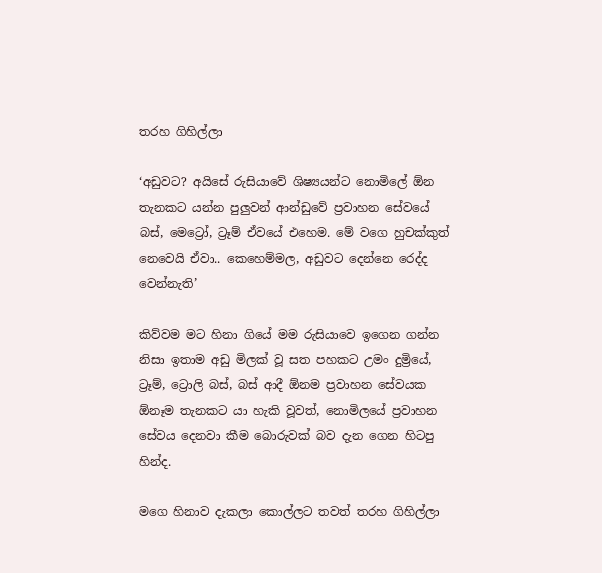තරහ ගිහිල්ලා

‘අඩුවට? අයිසේ රුසියාවේ ශිෂ්‍යයන්ට නොමිලේ ඕන තැනකට යන්න පුලුවන් ආන්ඩුවේ ප්‍රවාහන සේවයේ බස්, මෙට්‍රෝ, ට්‍රෑම් ඒවයේ එහෙම. මේ වගෙ හුචක්කුත් නෙවෙයි ඒවා.. කෙහෙම්මල, අඩුවට දෙන්නෙ රෙද්ද වෙන්නැති’

කිව්වම මට හිනා ගියේ මම රුසියාවෙ ඉගෙන ගන්න නිසා ඉතාම අඩු මිලක් වූ සත පහකට උමං දුම්‍රියේ, ට්‍රෑම්, ට්‍රොලි බස්, බස් ආදී ඕනම ප්‍රවාහන සේවයක ඕනෑම තැනකට යා හැකි වූවත්, නොමිලයේ ප්‍රවාහන සේවය දෙනවා කීම බොරුවක් බව දැන ගෙන හිටපු හින්ද.

මගෙ හිනාව දැකලා කොල්ලට තවත් තරහ ගිහිල්ලා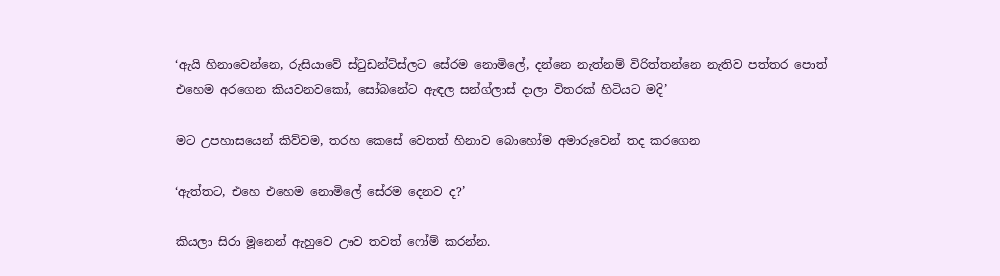‘ඇයි හිනාවෙන්නෙ, රුසියාවේ ස්ටුඩන්ට්ස්ලට සේරම නොමිලේ, දන්නෙ නැත්නම් විරිත්තන්නෙ නැතිව පත්තර පොත් එහෙම අරගෙන කියවනවකෝ, සෝබනේට ඇඳල සන්ග්ලාස් දාලා විතරක් හිටියට මදි’

මට උපහාසයෙන් කිව්වම, තරහ කෙසේ වෙතත් හිනාව බොහෝම අමාරුවෙන් තද කරගෙන

‘ඇත්තට, එහෙ එහෙම නොමිලේ සේරම දෙනව ද?’

කියලා සිරා මූනෙන් ඇහුවෙ ඌව තවත් ෆෝම් කරන්න.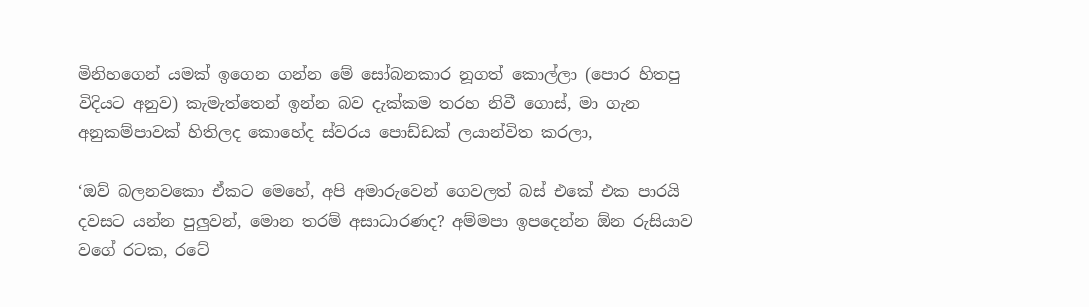මිනිහගෙන් යමක් ඉගෙන ගන්න මේ සෝබනකාර නූගත් කොල්ලා (පොර හිතපු විදියට අනුව) කැමැත්තෙන් ඉන්න බව දැක්කම තරහ නිවී ගොස්, මා ගැන අනුකම්පාවක් හිතිලද කොහේද ස්වරය පොඩ්ඩක් ලයාන්විත කරලා,

‘ඔව් බලනවකො ඒකට මෙහේ, අපි අමාරුවෙන් ගෙවලත් බස් එකේ එක පාරයි දවසට යන්න පුලුවන්, මොන තරම් අසාධාරණද? අම්මපා ඉපදෙන්න ඕන රුසියාව වගේ රටක, රටේ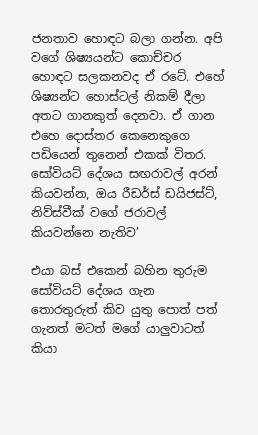ජනතාව හොඳට බලා ගන්න. අපි වගේ ශිෂ්‍යයන්ට කොච්චර හොඳට සලකනවද ඒ රටේ. එහේ ශිෂ්‍යන්ට හොස්ටල් නිකම් දීලා අතට ගානකුත් දෙනවා. ඒ ගාන එහෙ දොස්තර කෙනෙකුගෙ පඩියෙන් තුනෙන් එකක් විතර. සෝවියට් දේශය සඟරාවල් අරන් කියවන්න, ඔය රීඩර්ස් ඩයිජස්ට්, නිව්ස්වීක් වගේ ජරාවල් කියවන්නෙ නැතිව’

එයා බස් එකෙන් බහින තුරුම සෝවියට් දේශය ගැන තොරතුරුත් කිව යුතු පොත් පත් ගැනත් මටත් මගේ යාලුවාටත් කියා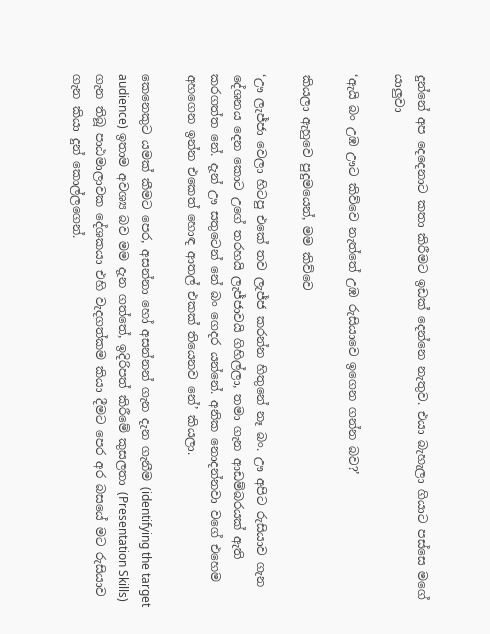දුන්නේ අප දෙදෙනාට කතා කිරීමට ඉඩක් දෙන්නෙ නැතුව. එයා බැහැලා ගියාට පස්සෙ මගේ යාලුවා

‘ඇයි බං උඹ ඌට කිව්වෙ නැත්තේ උඹ රුසියාවෙ ඉගෙන ගන්න බව?’

කියලා ඇහුවෙ පුදුමයෙන්, මම කිව්වෙ

‘ඌ ලැජ්ජා වෙලා හිටපු එකේ තව ලැජ්ජ කරන්න හිතුනේ නෑ බං. ඌ අපිට රුසියාව ගැන දේශනය දෙන කොට උගේ තරහයි ලැජ්ජාවයි ගිහිල්ලා, තමා ගැන ආඩම්බරයක් ඇති කරගත්ත නේ. දැන් ඌ සතුටෙන් නේ බං ගෙදර යන්නේ. අනික නොදන්නවා වගේ එහෙම අහගෙන ඉන්න එකෙත් හොඳ ආතල් එකක් තියෙනව නේ’ කියලා.

කෙනෙකුට යමක් කීමට පෙර, අසන්නා හෝ අසන්නන් ගැන දැන ගැනීම (identifying the target audience) ඉතාම අවශ්‍ය බව මම දැන ගත්තේ, ඉදිරිපත් කිරීමේ කුසලතා (Presentation Skills) ගැන තිබූ පාඨමාලාවක දේශකයා එහි වැදගත්කම කියා දීමට පෙර අර බසයේ මට රුසියාව ගැන කියා දුන් කොල්ලගෙන්.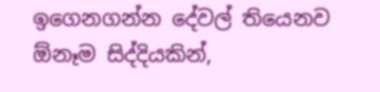ඉගෙනගන්න දේවල් තියෙනව ඕනෑම සිද්දියකින්,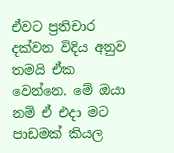ඒවට ප්‍රතිචාර දක්වන විදිය අනුව තමයි ඒක වෙන්නෙ. මේ ඔයා නම් ඒ එදා මට පාඩමක් කියල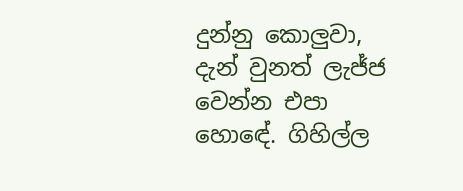දුන්නු කොලුවා, දැන් වුනත් ලැජ්ජ වෙන්න එපා හොඳේ. ගිහිල්ල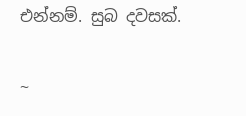එන්නම්. සුබ දවසක්.

~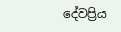දේවප්‍රිය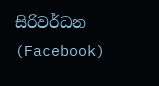සිරිවර්ධන (Facebook)